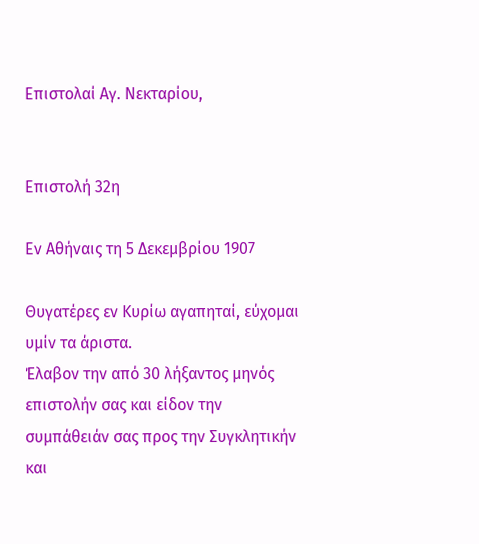Επιστολαί Αγ. Νεκταρίου,


Επιστολή 32η

Εν Αθήναις τη 5 Δεκεμβρίου 1907

Θυγατέρες εν Κυρίω αγαπηταί, εύχομαι υμίν τα άριστα.
Έλαβον την από 30 λήξαντος μηνός επιστολήν σας και είδον την συμπάθειάν σας προς την Συγκλητικήν και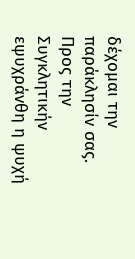δέχομαι την παράκλησίν σας. Προς την Συγκλητικήν εψυχράνθη η ψυχή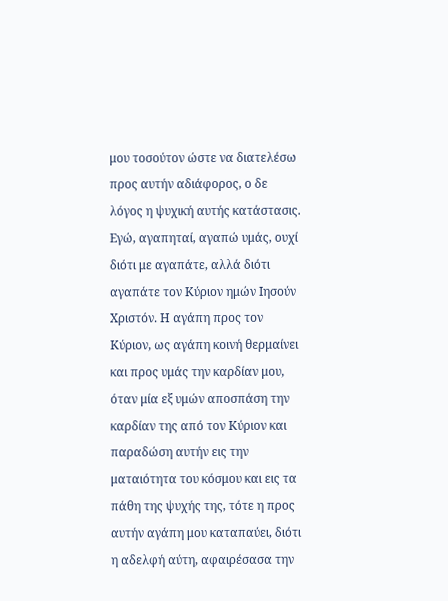μου τοσούτον ώστε να διατελέσω προς αυτήν αδιάφορος, ο δε λόγος η ψυχική αυτής κατάστασις. Εγώ, αγαπηταί, αγαπώ υμάς, ουχί διότι με αγαπάτε, αλλά διότι αγαπάτε τον Κύριον ημών Ιησούν Χριστόν. Η αγάπη προς τον Κύριον, ως αγάπη κοινή θερμαίνει και προς υμάς την καρδίαν μου, όταν μία εξ υμών αποσπάση την καρδίαν της από τον Κύριον και παραδώση αυτήν εις την ματαιότητα του κόσμου και εις τα πάθη της ψυχής της, τότε η προς αυτήν αγάπη μου καταπαύει, διότι η αδελφή αύτη, αφαιρέσασα την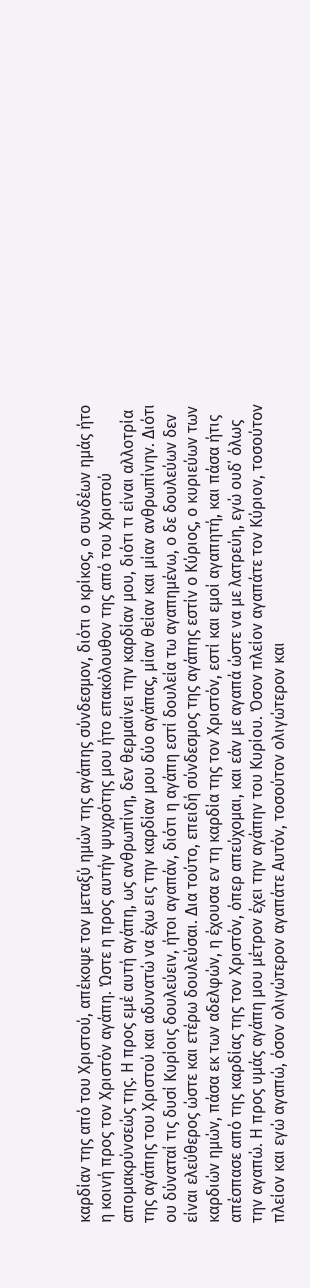καρδίαν της από του Χριστού, απέκοψε τον μεταξύ ημών της αγάπης σύνδεσμον, διότι ο κρίκος, ο συνδέων ημάς ήτο η κοινή προς τον Χριστόν αγάπη. Ώστε η προς αυτήν ψυχρότης μου ήτο επακόλουθον της από του Χριστού απομακρύνσεώς της. Η προς εμέ αυτή αγάπη, ως ανθρωπίνη, δεν θερμαίνει την καρδίαν μου, διότι τι είναι αλλοτρία της αγάπης του Χριστού και αδυνατώ να έχω εις την καρδίαν μου δύο αγάπας, μίαν θείαν και μίαν ανθρωπίνην. Διότι ου δύναταί τις δυσί Κυρίοις δουλεύειν, ήτοι αγαπάν, διότι η αγάπη εστί δουλεία τω αγαπημένω, ο δε δουλεύων δεν είναι ελεύθερος ώστε και ετέρω δουλεύσαι. Δια τούτο, επειδή σύνδεσμος της αγάπης εστίν ο Κύριος, ο κυριεύων των καρδιών ημών, πάσα εκ των αδελφών, η έχουσα εν τη καρδία της τον Χριστόν, εστί και εμοί αγαπητή, και πάσα ήτις απέσπασε από της καρδίας της τον Χριστόν, όπερ απεύχομαι, και εάν με αγαπά ώστε να με λατρεύη, εγώ ουδ΄ όλως την αγαπώ. Η προς υμάς αγάπη μου μέτρον έχει την αγάπην του Κυρίου. Όσον πλείον αγαπάτε τον Κύριον, τοσούτον πλείον και εγώ αγαπώ, όσον ολιγώτερον αγαπάτε Αυτόν, τοσούτον ολιγώτερον και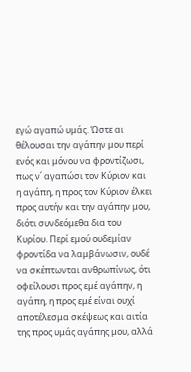εγώ αγαπώ υμάς. Ώστε αι θέλουσαι την αγάπην μου περί ενός και μόνου να φροντίζωσι, πως ν΄ αγαπώσι τον Κύριον και η αγάπη, η προς τον Κύριον έλκει προς αυτήν και την αγάπην μου, διότι συνδεόμεθα δια του Κυρίου. Περί εμού ουδεμίαν φροντίδα να λαμβάνωσιν, ουδέ να σκέπτωνται ανθρωπίνως, ότι οφείλουσι προς εμέ αγάπην, η αγάπη, η προς εμέ είναι ουχί αποτέλεσμα σκέψεως και αιτία της προς υμάς αγάπης μου, αλλά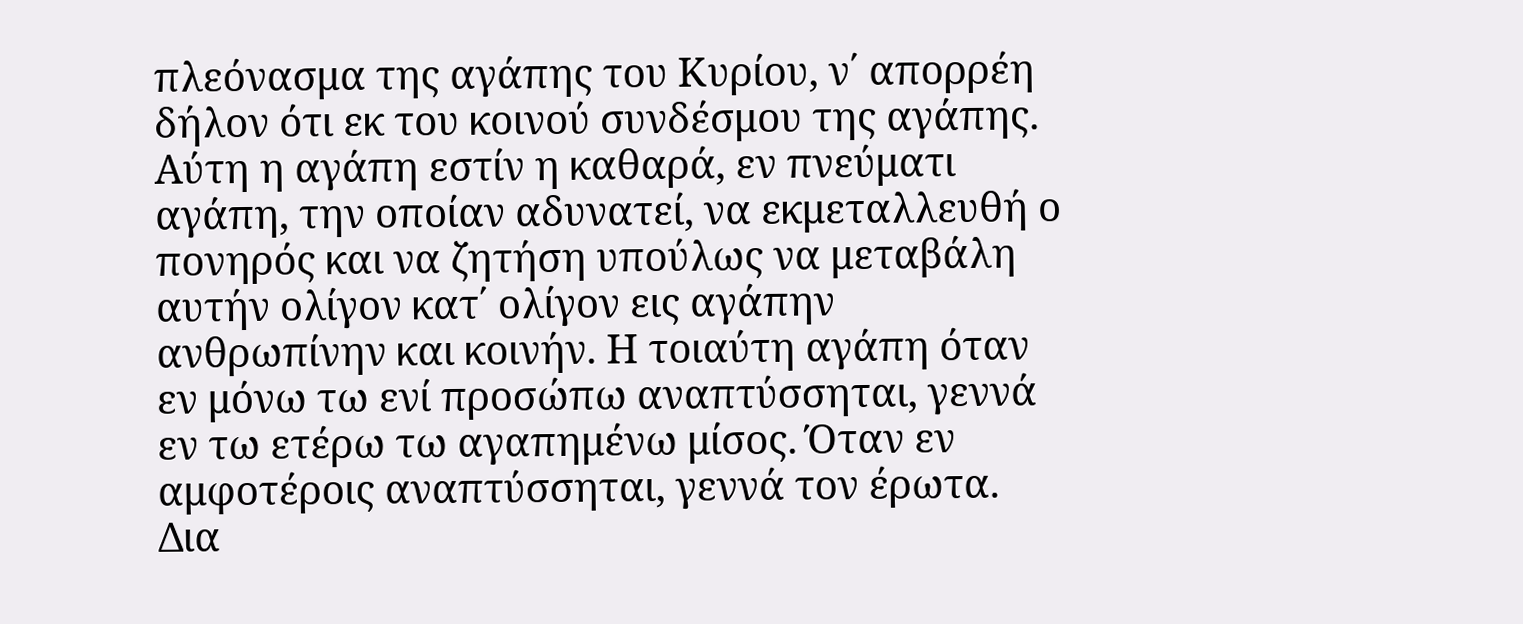πλεόνασμα της αγάπης του Κυρίου, ν΄ απορρέη δήλον ότι εκ του κοινού συνδέσμου της αγάπης. Αύτη η αγάπη εστίν η καθαρά, εν πνεύματι αγάπη, την οποίαν αδυνατεί, να εκμεταλλευθή ο πονηρός και να ζητήση υπούλως να μεταβάλη αυτήν ολίγον κατ΄ ολίγον εις αγάπην ανθρωπίνην και κοινήν. Η τοιαύτη αγάπη όταν εν μόνω τω ενί προσώπω αναπτύσσηται, γεννά εν τω ετέρω τω αγαπημένω μίσος. Όταν εν αμφοτέροις αναπτύσσηται, γεννά τον έρωτα. Δια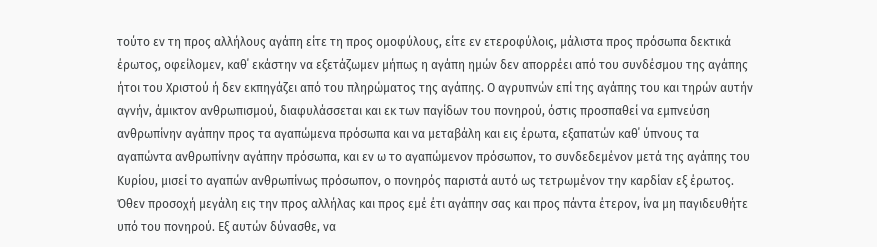τούτο εν τη προς αλλήλους αγάπη είτε τη προς ομοφύλους, είτε εν ετεροφύλοις, μάλιστα προς πρόσωπα δεκτικά έρωτος, οφείλομεν, καθ΄ εκάστην να εξετάζωμεν μήπως η αγάπη ημών δεν απορρέει από του συνδέσμου της αγάπης ήτοι του Χριστού ή δεν εκπηγάζει από του πληρώματος της αγάπης. Ο αγρυπνών επί της αγάπης του και τηρών αυτήν αγνήν, άμικτον ανθρωπισμού, διαφυλάσσεται και εκ των παγίδων του πονηρού, όστις προσπαθεί να εμπνεύση ανθρωπίνην αγάπην προς τα αγαπώμενα πρόσωπα και να μεταβάλη και εις έρωτα, εξαπατών καθ΄ ύπνους τα αγαπώντα ανθρωπίνην αγάπην πρόσωπα, και εν ω το αγαπώμενον πρόσωπον, το συνδεδεμένον μετά της αγάπης του Κυρίου, μισεί το αγαπών ανθρωπίνως πρόσωπον, ο πονηρός παριστά αυτό ως τετρωμένον την καρδίαν εξ έρωτος. Όθεν προσοχή μεγάλη εις την προς αλλήλας και προς εμέ έτι αγάπην σας και προς πάντα έτερον, ίνα μη παγιδευθήτε υπό του πονηρού. Εξ αυτών δύνασθε, να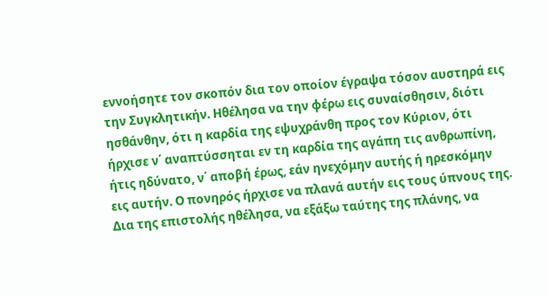εννοήσητε τον σκοπόν δια τον οποίον έγραψα τόσον αυστηρά εις την Συγκλητικήν. Ηθέλησα να την φέρω εις συναίσθησιν, διότι ησθάνθην, ότι η καρδία της εψυχράνθη προς τον Κύριον, ότι ήρχισε ν΄ αναπτύσσηται εν τη καρδία της αγάπη τις ανθρωπίνη, ήτις ηδύνατο, ν΄ αποβή έρως, εάν ηνεχόμην αυτής ή ηρεσκόμην εις αυτήν. Ο πονηρός ήρχισε να πλανά αυτήν εις τους ύπνους της. Δια της επιστολής ηθέλησα, να εξάξω ταύτης της πλάνης, να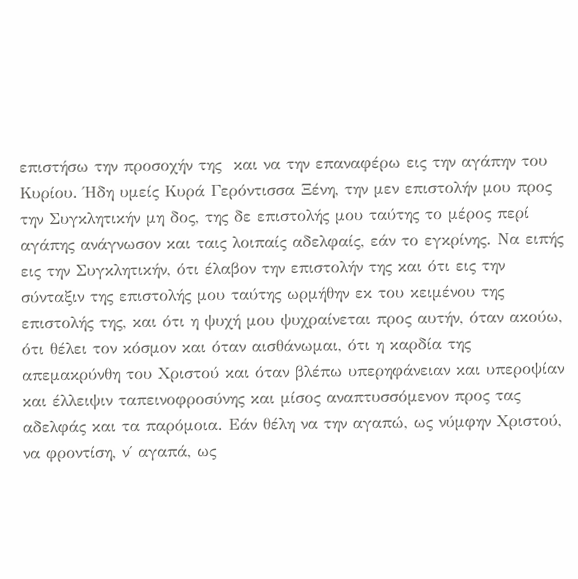επιστήσω την προσοχήν της  και να την επαναφέρω εις την αγάπην του Κυρίου. Ήδη υμείς Κυρά Γερόντισσα Ξένη, την μεν επιστολήν μου προς την Συγκλητικήν μη δος, της δε επιστολής μου ταύτης το μέρος περί αγάπης ανάγνωσον και ταις λοιπαίς αδελφαίς, εάν το εγκρίνης. Να ειπής εις την Συγκλητικήν, ότι έλαβον την επιστολήν της και ότι εις την σύνταξιν της επιστολής μου ταύτης ωρμήθην εκ του κειμένου της επιστολής της, και ότι η ψυχή μου ψυχραίνεται προς αυτήν, όταν ακούω, ότι θέλει τον κόσμον και όταν αισθάνωμαι, ότι η καρδία της απεμακρύνθη του Χριστού και όταν βλέπω υπερηφάνειαν και υπεροψίαν και έλλειψιν ταπεινοφροσύνης και μίσος αναπτυσσόμενον προς τας αδελφάς και τα παρόμοια. Εάν θέλη να την αγαπώ, ως νύμφην Χριστού, να φροντίση, ν΄ αγαπά, ως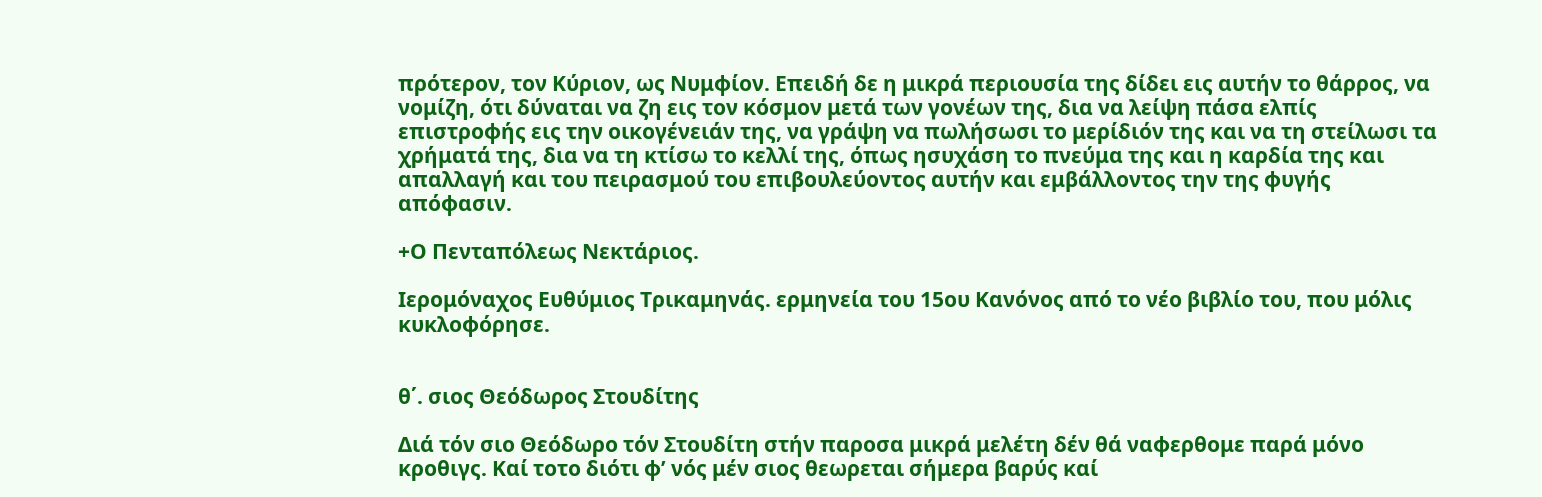πρότερον, τον Κύριον, ως Νυμφίον. Επειδή δε η μικρά περιουσία της δίδει εις αυτήν το θάρρος, να νομίζη, ότι δύναται να ζη εις τον κόσμον μετά των γονέων της, δια να λείψη πάσα ελπίς επιστροφής εις την οικογένειάν της, να γράψη να πωλήσωσι το μερίδιόν της και να τη στείλωσι τα χρήματά της, δια να τη κτίσω το κελλί της, όπως ησυχάση το πνεύμα της και η καρδία της και απαλλαγή και του πειρασμού του επιβουλεύοντος αυτήν και εμβάλλοντος την της φυγής απόφασιν.

+Ο Πενταπόλεως Νεκτάριος.

Ιερομόναχος Ευθύμιος Τρικαμηνάς. ερμηνεία του 15ου Κανόνος από το νέο βιβλίο του, που μόλις κυκλοφόρησε.


θ΄. σιος Θεόδωρος Στουδίτης

Διά τόν σιο Θεόδωρο τόν Στουδίτη στήν παροσα μικρά μελέτη δέν θά ναφερθομε παρά μόνο κροθιγς. Καί τοτο διότι φ’ νός μέν σιος θεωρεται σήμερα βαρύς καί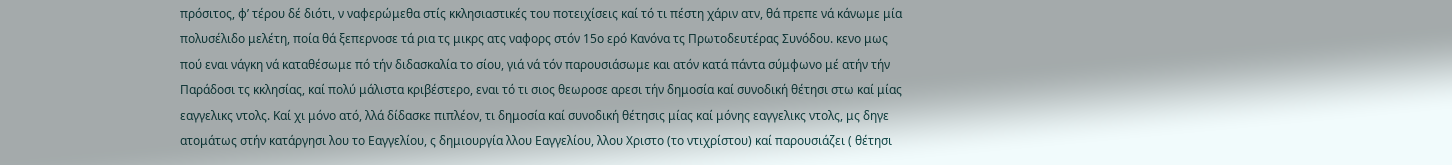πρόσιτος, φ’ τέρου δέ διότι, ν ναφερώμεθα στίς κκλησιαστικές του ποτειχίσεις καί τό τι πέστη χάριν ατν, θά πρεπε νά κάνωμε μία πολυσέλιδο μελέτη, ποία θά ξεπερνοσε τά ρια τς μικρς ατς ναφορς στόν 15ο ερό Κανόνα τς Πρωτοδευτέρας Συνόδου. κενο μως πού εναι νάγκη νά καταθέσωμε πό τήν διδασκαλία το σίου, γιά νά τόν παρουσιάσωμε και ατόν κατά πάντα σύμφωνο μέ ατήν τήν Παράδοσι τς κκλησίας, καί πολύ μάλιστα κριβέστερο, εναι τό τι σιος θεωροσε αρεσι τήν δημοσία καί συνοδική θέτησι στω καί μίας εαγγελικς ντολς. Καί χι μόνο ατό, λλά δίδασκε πιπλέον, τι δημοσία καί συνοδική θέτησις μίας καί μόνης εαγγελικς ντολς, μς δηγε ατομάτως στήν κατάργησι λου το Εαγγελίου, ς δημιουργία λλου Εαγγελίου, λλου Χριστο (το ντιχρίστου) καί παρουσιάζει ( θέτησι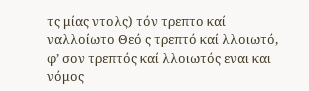τς μίας ντολς) τόν τρεπτο καί ναλλοίωτο Θεό ς τρεπτό καί λλοιωτό, φ’ σον τρεπτός καί λλοιωτός εναι και νόμος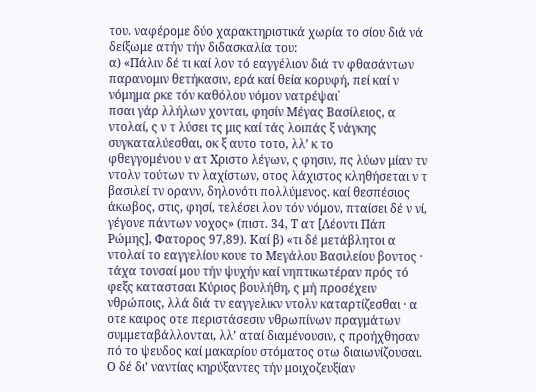του. ναφέρομε δύο χαρακτηριστικά χωρία το σίου διά νά δείξωμε ατήν τήν διδασκαλία του:
α) «Πάλιν δέ τι καί λον τό εαγγέλιον διά τν φθασάντων παρανομιν θετήκασιν, ερά καί θεία κορυφή, πεί καί ν νόμημα ρκε τόν καθόλου νόμον νατρέψαι˙
πσαι γάρ λλήλων χονται, φησίν Μέγας Βασίλειος, α ντολαί, ς ν τ λύσει τς μις καί τάς λοιπάς ξ νάγκης συγκαταλύεσθαι, οκ ξ αυτο τοτο, λλ’ κ το
φθεγγομένου ν ατ Χριστο λέγων, ς φησιν, πς λύων μίαν τν ντολν τούτων τν λαχίστων, οτος λάχιστος κληθήσεται ν τ βασιλεί τν ορανν, δηλονότι πολλύμενος. καί θεσπέσιος άκωβος, στις, φησί, τελέσει λον τόν νόμον, πταίσει δέ ν νί, γέγονε πάντων νοχος» (πιστ. 34, Τ ατ [Λέοντι Πάπ Ρώμης], Φατορος 97,89). Καί β) «τι δέ μετάβλητοι α ντολαί το εαγγελίου κουε το Μεγάλου Βασιλείου βοντος · τάχα τονσαί μου τήν ψυχήν καί νηπτικωτέραν πρός τό φεξς καταστσαι Κύριος βουλήθη, ς μή προσέχειν νθρώποις, λλά διά τν εαγγελικν ντολν καταρτίζεσθαι · α οτε καιρος οτε περιστάσεσιν νθρωπίνων πραγμάτων συμμεταβάλλονται, λλ’ αταί διαμένουσιν, ς προήχθησαν πό το ψευδος καί μακαρίου στόματος οτω διαιωνίζουσαι. Ο δέ δι’ ναντίας κηρύξαντες τήν μοιχοζευξίαν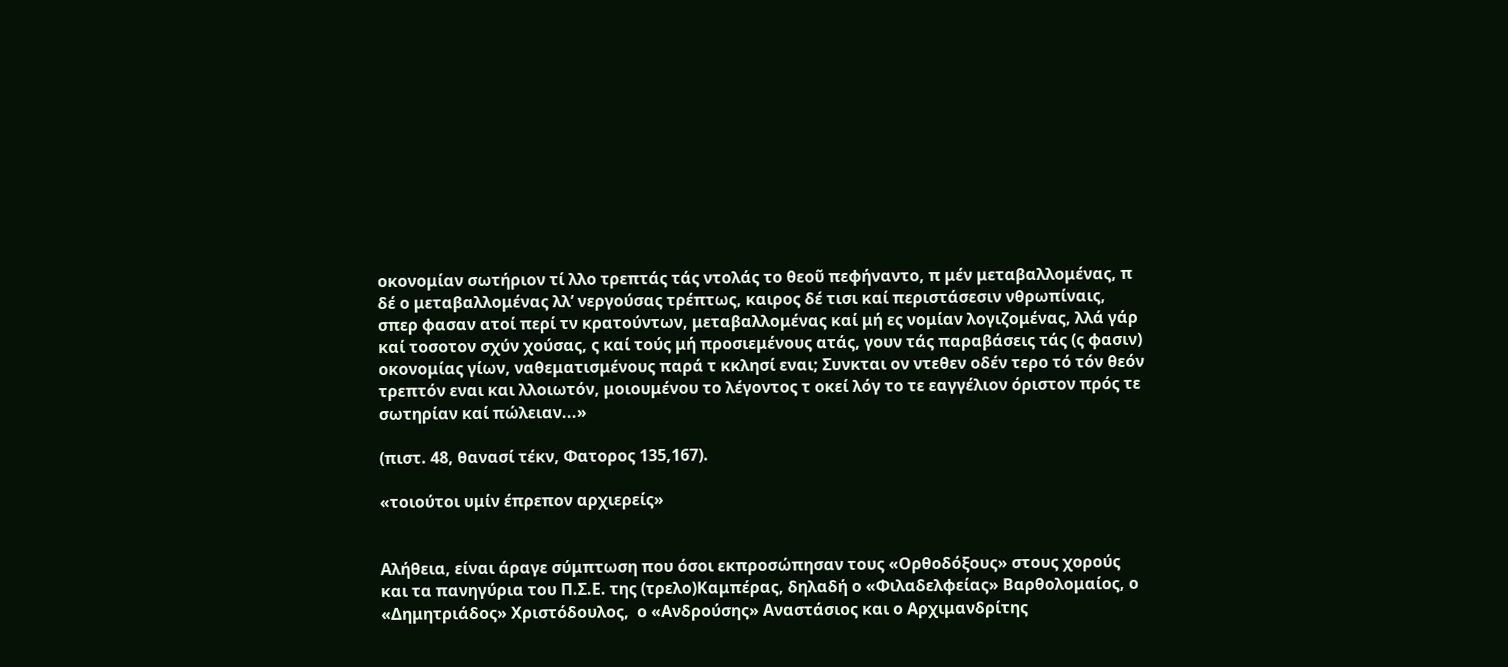οκονομίαν σωτήριον τί λλο τρεπτάς τάς ντολάς το θεοῦ πεφήναντο, π μέν μεταβαλλομένας, π δέ ο μεταβαλλομένας λλ’ νεργούσας τρέπτως, καιρος δέ τισι καί περιστάσεσιν νθρωπίναις, σπερ φασαν ατοί περί τν κρατούντων, μεταβαλλομένας καί μή ες νομίαν λογιζομένας, λλά γάρ καί τοσοτον σχύν χούσας, ς καί τούς μή προσιεμένους ατάς, γουν τάς παραβάσεις τάς (ς φασιν) οκονομίας γίων, ναθεματισμένους παρά τ κκλησί εναι; Συνκται ον ντεθεν οδέν τερο τό τόν θεόν τρεπτόν εναι και λλοιωτόν, μοιουμένου το λέγοντος τ οκεί λόγ το τε εαγγέλιον όριστον πρός τε σωτηρίαν καί πώλειαν...»

(πιστ. 48, θανασί τέκν, Φατορος 135,167).

«τοιούτοι υμίν έπρεπον αρχιερείς»


Αλήθεια, είναι άραγε σύμπτωση που όσοι εκπροσώπησαν τους «Ορθοδόξους» στους χορούς και τα πανηγύρια του Π.Σ.Ε. της (τρελο)Καμπέρας, δηλαδή ο «Φιλαδελφείας» Βαρθολομαίος, ο «Δημητριάδος» Χριστόδουλος,  ο «Ανδρούσης» Αναστάσιος και ο Αρχιμανδρίτης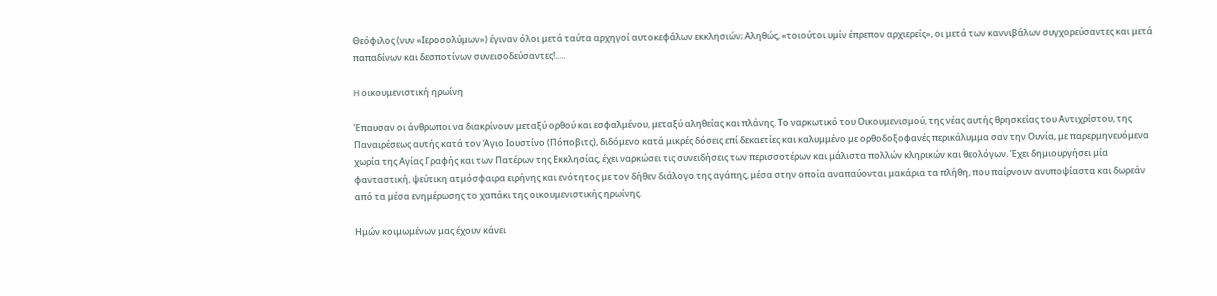Θεόφιλος (νυν «Ιεροσολύμων») έγιναν όλοι μετά ταύτα αρχηγοί αυτοκεφάλων εκκλησιών; Αληθώς, «τοιούτοι υμίν έπρεπον αρχιερείς», οι μετά των καννιβάλων συγχορεύσαντες και μετά παπαδίνων και δεσποτίνων συνεισοδεύσαντες!.....

H οικουμενιστική ηρωίνη

Έπαυσαν οι άνθρωποι να διακρίνουν μεταξύ ορθού και εσφαλμένου, μεταξύ αληθείας και πλάνης. Το ναρκωτικό του Οικουμενισμού, της νέας αυτής θρησκείας του Αντιχρίστου, της Παναιρέσεως αυτής κατά τον Άγιο Ιουστίνο (Πόποβιτς), διδόμενο κατά μικρές δόσεις επί δεκαετίες και καλυμμένο με ορθοδοξοφανές περικάλυμμα σαν την Ουνία, με παρερμηνευόμενα χωρία της Αγίας Γραφής και των Πατέρων της Εκκλησίας, έχει ναρκώσει τις συνειδήσεις των περισσοτέρων και μάλιστα πολλών κληρικών και θεολόγων. Έχει δημιουργήσει μία φανταστική, ψεύτικη ατμόσφαιρα ειρήνης και ενότητος με τον δήθεν διάλογο της αγάπης, μέσα στην οποία αναπαύονται μακάρια τα πλήθη, που παίρνουν ανυποψίαστα και δωρεάν από τα μέσα ενημέρωσης το χαπάκι της οικουμενιστικής ηρωίνης.

Ημών κοιμωμένων μας έχουν κάνει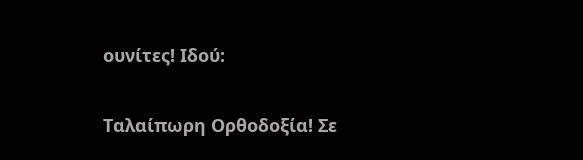ουνίτες! Ιδού:


Ταλαίπωρη Ορθοδοξία! Σε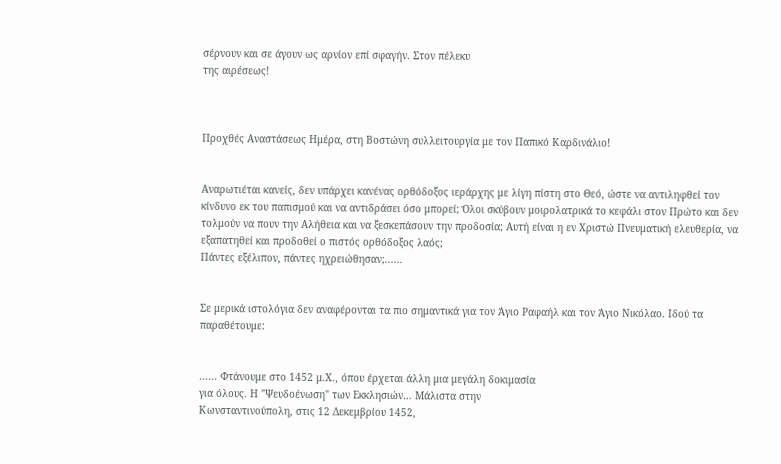σέρνουν και σε άγουν ως αρνίον επί σφαγήν. Στον πέλεκυ
της αιρέσεως!



Προχθές Αναστάσεως Ημέρα, στη Βοστώνη συλλειτουργία με τον Παπικό Καρδινάλιο!


Αναρωτιέται κανείς, δεν υπάρχει κανένας ορθόδοξος ιεράρχης με λίγη πίστη στο Θεό, ώστε να αντιληφθεί τον κίνδυνο εκ του παπισμού και να αντιδράσει όσο μπορεί; Όλοι σκύβουν μοιρολατρικά το κεφάλι στον Πρώτο και δεν τολμούν να πουν την Αλήθεια και να ξεσκεπάσουν την προδοσία; Αυτή είναι η εν Χριστώ Πνευματική ελευθερία, να εξαπατηθεί και προδοθεί ο πιστός ορθόδοξος λαός;
Πάντες εξέλιπον, πάντες ηχρειώθησαν;......


Σε μερικά ιστολόγια δεν αναφέρονται τα πιο σημαντικά για τον Άγιο Ραφαήλ και τον Άγιο Νικόλαο. Ιδού τα παραθέτουμε:


...... Φτάνουμε στο 1452 μ.Χ., όπου έρχεται άλλη μια μεγάλη δοκιμασία
για όλους. Η "Ψευδοένωση" των Εκκλησιών… Μάλιστα στην
Κωνσταντινούπολη, στις 12 Δεκεμβρίου 1452,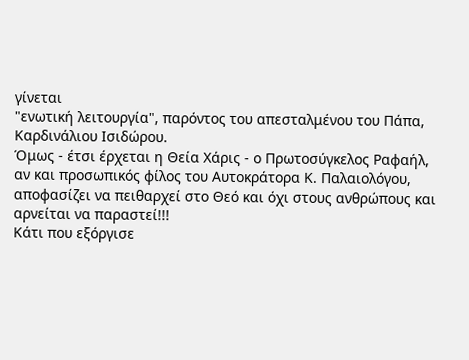γίνεται
"ενωτική λειτουργία", παρόντος του απεσταλμένου του Πάπα,
Καρδινάλιου Ισιδώρου.
Όμως - έτσι έρχεται η Θεία Χάρις - ο Πρωτοσύγκελος Ραφαήλ,
αν και προσωπικός φίλος του Αυτοκράτορα Κ. Παλαιολόγου,
αποφασίζει να πειθαρχεί στο Θεό και όχι στους ανθρώπους και
αρνείται να παραστεί!!!
Κάτι που εξόργισε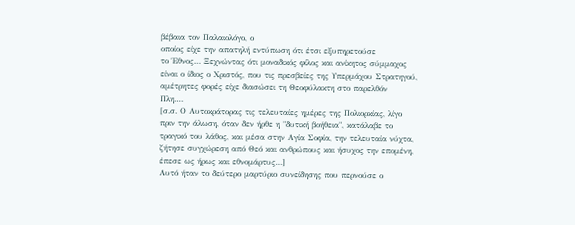βέβαια τον Παλαιολόγο, ο
οποίος είχε την απατηλή εντύπωση ότι έτσι εξυπηρετούσε
το Έθνος… Ξεχνώντας ότι μοναδικός φίλος και ανίκητος σύμμαχος
είναι ο ίδιος ο Χριστός, που τις πρεσβείες της Υπερμάχου Στρατηγού,
αμέτρητες φορές είχε διασώσει τη Θεοφύλακτη στο παρελθόν
Πλη.…
[σ.σ. Ο Αυτοκράτορας τις τελευταίες ημέρες της Πολιορκίας, λίγο
πριν την άλωση, όταν δεν ήρθε η "δυτική βοήθεια", κατάλαβε το
τραγικό του λάθος, και μέσα στην Αγία Σοφία, την τελευταία νύχτα,
ζήτησε συγχώρεση από Θεό και ανθρώπους και ήσυχος την επομένη,
έπεσε ως ήρως και εθνομάρτυς…]
Αυτό ήταν το δεύτερο μαρτύριο συνείδησης που περνούσε ο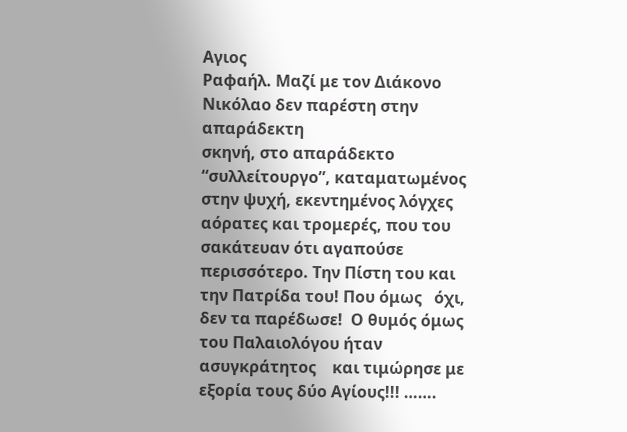Αγιος
Ραφαήλ. Μαζί με τον Διάκονο Νικόλαο δεν παρέστη στην απαράδεκτη
σκηνή, στο απαράδεκτο “συλλείτουργο”, καταματωμένος στην ψυχή, εκεντημένος λόγχες αόρατες και τρομερές, που του σακάτευαν ότι αγαπούσε περισσότερο. Την Πίστη του και την Πατρίδα του! Που όμως   όχι, δεν τα παρέδωσε!  Ο θυμός όμως του Παλαιολόγου ήταν ασυγκράτητος    και τιμώρησε με  εξορία τους δύο Αγίους!!! …….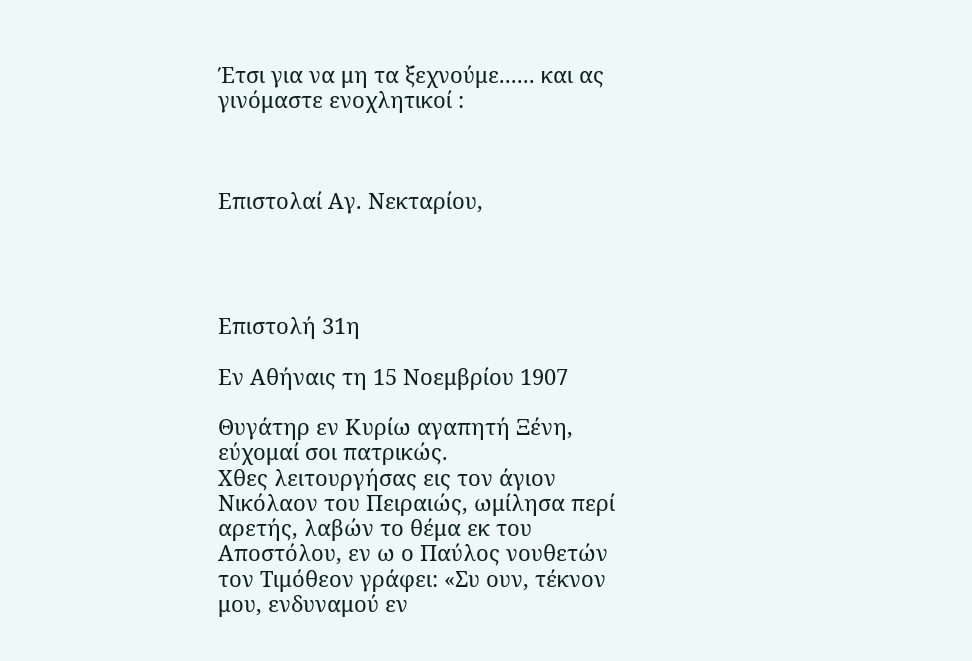Έτσι για να μη τα ξεχνούμε...... και ας γινόμαστε ενοχλητικοί :



Επιστολαί Αγ. Νεκταρίου,




Επιστολή 31η

Εν Αθήναις τη 15 Νοεμβρίου 1907

Θυγάτηρ εν Κυρίω αγαπητή Ξένη, εύχομαί σοι πατρικώς.
Χθες λειτουργήσας εις τον άγιον Νικόλαον του Πειραιώς, ωμίλησα περί αρετής, λαβών το θέμα εκ του Αποστόλου, εν ω ο Παύλος νουθετών τον Τιμόθεον γράφει: «Συ ουν, τέκνον μου, ενδυναμού εν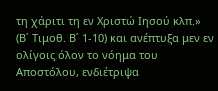τη χάριτι τη εν Χριστώ Ιησού κλπ.» (Β΄ Τιμοθ. Β΄ 1-10) και ανέπτυξα μεν εν ολίγοις όλον το νόημα του Αποστόλου, ενδιέτριψα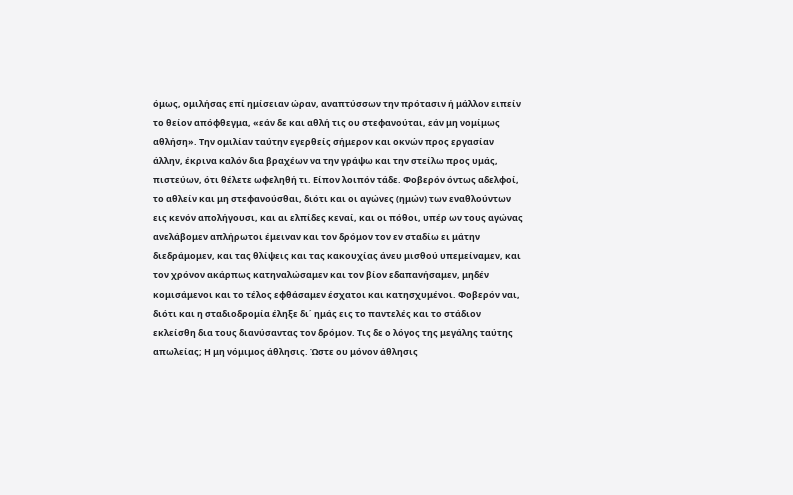όμως, ομιλήσας επί ημίσειαν ώραν, αναπτύσσων την πρότασιν ή μάλλον ειπείν το θείον απόφθεγμα, «εάν δε και αθλή τις ου στεφανούται, εάν μη νομίμως αθλήση». Την ομιλίαν ταύτην εγερθείς σήμερον και οκνών προς εργασίαν άλλην, έκρινα καλόν δια βραχέων να την γράψω και την στείλω προς υμάς, πιστεύων, ότι θέλετε ωφεληθή τι. Είπον λοιπόν τάδε. Φοβερόν όντως αδελφοί, το αθλείν και μη στεφανούσθαι, διότι και οι αγώνες (ημών) των εναθλούντων εις κενόν απολήγουσι, και αι ελπίδες κεναί, και οι πόθοι, υπέρ ων τους αγώνας ανελάβομεν απλήρωτοι έμειναν και τον δρόμον τον εν σταδίω ει μάτην διεδράμομεν, και τας θλίψεις και τας κακουχίας άνευ μισθού υπεμείναμεν, και τον χρόνον ακάρπως κατηναλώσαμεν και τον βίον εδαπανήσαμεν, μηδέν κομισάμενοι και το τέλος εφθάσαμεν έσχατοι και κατησχυμένοι. Φοβερόν ναι, διότι και η σταδιοδρομία έληξε δι΄ ημάς εις το παντελές και το στάδιον εκλείσθη δια τους διανύσαντας τον δρόμον. Τις δε ο λόγος της μεγάλης ταύτης απωλείας; Η μη νόμιμος άθλησις. Ώστε ου μόνον άθλησις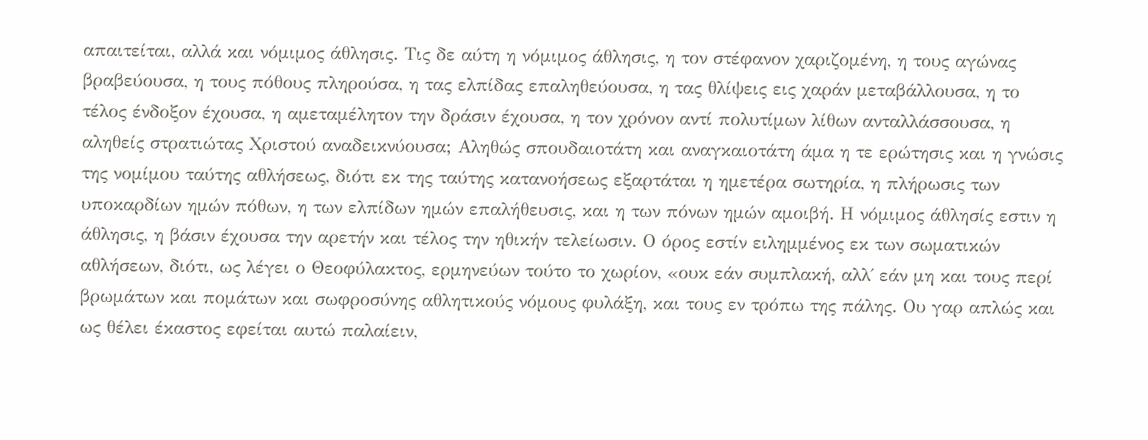απαιτείται, αλλά και νόμιμος άθλησις. Τις δε αύτη η νόμιμος άθλησις, η τον στέφανον χαριζομένη, η τους αγώνας βραβεύουσα, η τους πόθους πληρούσα, η τας ελπίδας επαληθεύουσα, η τας θλίψεις εις χαράν μεταβάλλουσα, η το τέλος ένδοξον έχουσα, η αμεταμέλητον την δράσιν έχουσα, η τον χρόνον αντί πολυτίμων λίθων ανταλλάσσουσα, η αληθείς στρατιώτας Χριστού αναδεικνύουσα; Αληθώς σπουδαιοτάτη και αναγκαιοτάτη άμα η τε ερώτησις και η γνώσις της νομίμου ταύτης αθλήσεως, διότι εκ της ταύτης κατανοήσεως εξαρτάται η ημετέρα σωτηρία, η πλήρωσις των υποκαρδίων ημών πόθων, η των ελπίδων ημών επαλήθευσις, και η των πόνων ημών αμοιβή. Η νόμιμος άθλησίς εστιν η άθλησις, η βάσιν έχουσα την αρετήν και τέλος την ηθικήν τελείωσιν. Ο όρος εστίν ειλημμένος εκ των σωματικών αθλήσεων, διότι, ως λέγει ο Θεοφύλακτος, ερμηνεύων τούτο το χωρίον, «ουκ εάν συμπλακή, αλλ΄ εάν μη και τους περί βρωμάτων και πομάτων και σωφροσύνης αθλητικούς νόμους φυλάξη, και τους εν τρόπω της πάλης. Ου γαρ απλώς και ως θέλει έκαστος εφείται αυτώ παλαίειν,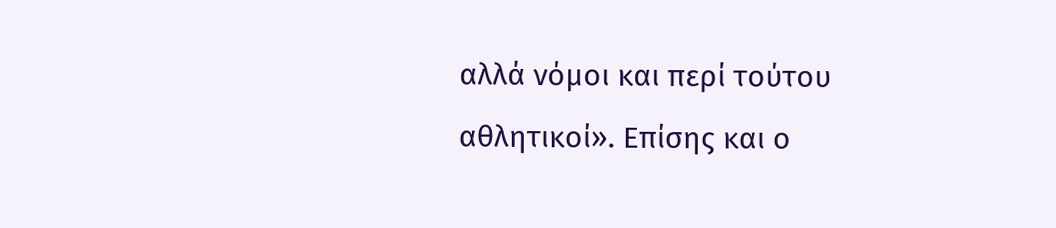αλλά νόμοι και περί τούτου αθλητικοί». Επίσης και ο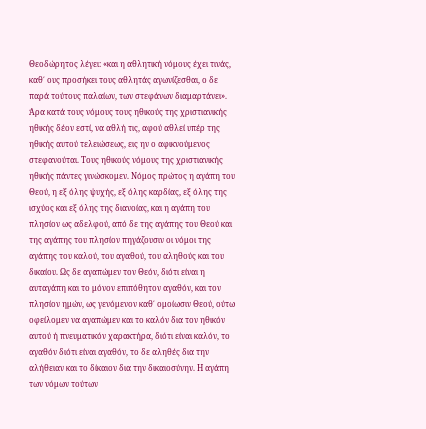Θεοδώρητος λέγει: «και η αθλητική νόμους έχει τινάς, καθ΄ ους προσήκει τους αθλητάς αγωνίζεσθαι, ο δε παρά τούτους παλαίων, των στεφάνων διαμαρτάνει». Άρα κατά τους νόμους τους ηθικούς της χριστιανικής ηθικής δέον εστί, να αθλή τις, αφού αθλεί υπέρ της ηθικής αυτού τελειώσεως, εις ην ο αφικνούμενος στεφανούται. Τους ηθικούς νόμους της χριστιανικής ηθικής πάντες γινώσκομεν. Νόμος πρώτος η αγάπη του Θεού, η εξ όλης ψυχής, εξ όλης καρδίας, εξ όλης της ισχύος και εξ όλης της διανοίας, και η αγάπη του πλησίον ως αδελφού, από δε της αγάπης του Θεού και της αγάπης του πλησίον πηγάζουσιν οι νόμοι της αγάπης του καλού, του αγαθού, του αληθούς και του δικαίου. Ως δε αγαπώμεν τον Θεόν, διότι είναι η αυταγάπη και το μόνον επιπόθητον αγαθόν, και τον πλησίον ημών, ως γενόμενον καθ΄ ομοίωσιν Θεού, ούτω οφείλομεν να αγαπώμεν και το καλόν δια τον ηθικόν αυτού ή πνευματικόν χαρακτήρα, διότι είναι καλόν, το αγαθόν διότι είναι αγαθόν, το δε αληθές δια την αλήθειαν και το δίκαιον δια την δικαιοσύνην. Η αγάπη των νόμων τούτων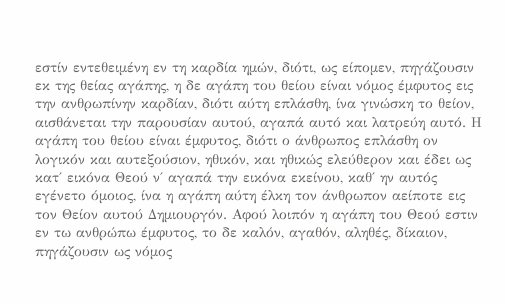εστίν εντεθειμένη εν τη καρδία ημών, διότι, ως είπομεν, πηγάζουσιν εκ της θείας αγάπης, η δε αγάπη του θείου είναι νόμος έμφυτος εις την ανθρωπίνην καρδίαν, διότι αύτη επλάσθη, ίνα γινώσκη το θείον, αισθάνεται την παρουσίαν αυτού, αγαπά αυτό και λατρεύη αυτό. Η αγάπη του θείου είναι έμφυτος, διότι ο άνθρωπος επλάσθη ον λογικόν και αυτεξούσιον, ηθικόν, και ηθικώς ελεύθερον και έδει ως κατ΄ εικόνα Θεού ν΄ αγαπά την εικόνα εκείνου, καθ΄ ην αυτός εγένετο όμοιος, ίνα η αγάπη αύτη έλκη τον άνθρωπον αείποτε εις τον Θείον αυτού Δημιουργόν. Αφού λοιπόν η αγάπη του Θεού εστιν εν τω ανθρώπω έμφυτος, το δε καλόν, αγαθόν, αληθές, δίκαιον, πηγάζουσιν ως νόμος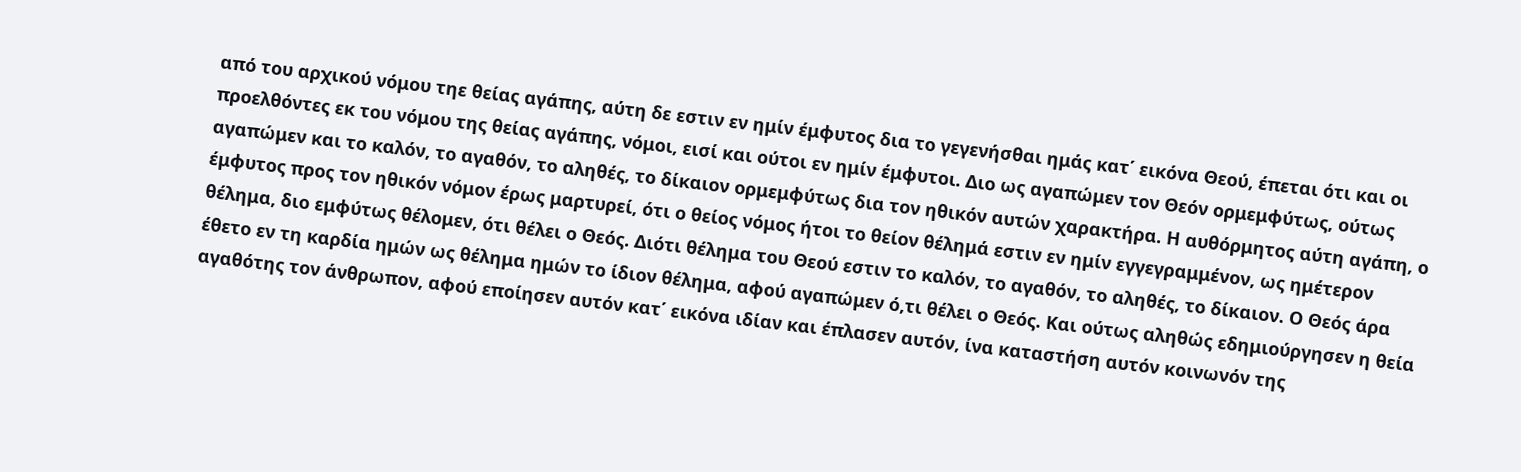από του αρχικού νόμου τηε θείας αγάπης, αύτη δε εστιν εν ημίν έμφυτος δια το γεγενήσθαι ημάς κατ΄ εικόνα Θεού, έπεται ότι και οι προελθόντες εκ του νόμου της θείας αγάπης, νόμοι, εισί και ούτοι εν ημίν έμφυτοι. Διο ως αγαπώμεν τον Θεόν ορμεμφύτως, ούτως αγαπώμεν και το καλόν, το αγαθόν, το αληθές, το δίκαιον ορμεμφύτως δια τον ηθικόν αυτών χαρακτήρα. Η αυθόρμητος αύτη αγάπη, ο έμφυτος προς τον ηθικόν νόμον έρως μαρτυρεί, ότι ο θείος νόμος ήτοι το θείον θέλημά εστιν εν ημίν εγγεγραμμένον, ως ημέτερον θέλημα, διο εμφύτως θέλομεν, ότι θέλει ο Θεός. Διότι θέλημα του Θεού εστιν το καλόν, το αγαθόν, το αληθές, το δίκαιον. Ο Θεός άρα έθετο εν τη καρδία ημών ως θέλημα ημών το ίδιον θέλημα, αφού αγαπώμεν ό,τι θέλει ο Θεός. Και ούτως αληθώς εδημιούργησεν η θεία αγαθότης τον άνθρωπον, αφού εποίησεν αυτόν κατ΄ εικόνα ιδίαν και έπλασεν αυτόν, ίνα καταστήση αυτόν κοινωνόν της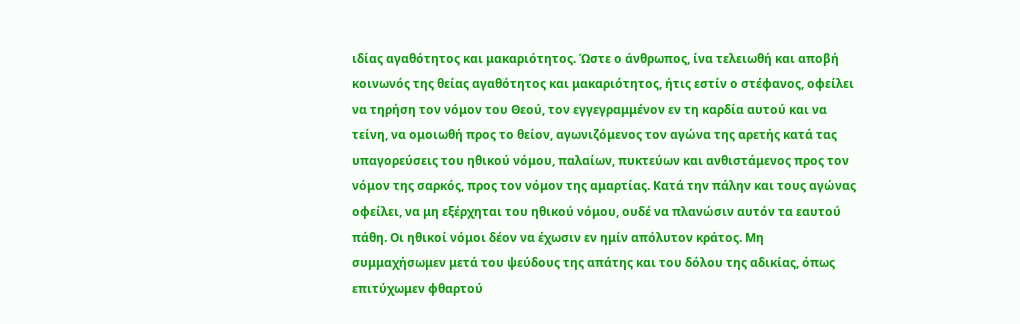ιδίας αγαθότητος και μακαριότητος. Ώστε ο άνθρωπος, ίνα τελειωθή και αποβή κοινωνός της θείας αγαθότητος και μακαριότητος, ήτις εστίν ο στέφανος, οφείλει να τηρήση τον νόμον του Θεού, τον εγγεγραμμένον εν τη καρδία αυτού και να τείνη, να ομοιωθή προς το θείον, αγωνιζόμενος τον αγώνα της αρετής κατά τας υπαγορεύσεις του ηθικού νόμου, παλαίων, πυκτεύων και ανθιστάμενος προς τον νόμον της σαρκός, προς τον νόμον της αμαρτίας. Κατά την πάλην και τους αγώνας οφείλει, να μη εξέρχηται του ηθικού νόμου, ουδέ να πλανώσιν αυτόν τα εαυτού πάθη. Οι ηθικοί νόμοι δέον να έχωσιν εν ημίν απόλυτον κράτος. Μη συμμαχήσωμεν μετά του ψεύδους της απάτης και του δόλου της αδικίας, όπως επιτύχωμεν φθαρτού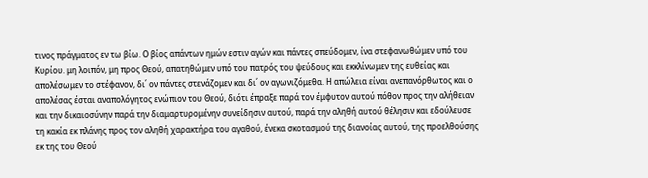τινος πράγματος εν τω βίω. Ο βίος απάντων ημών εστιν αγών και πάντες σπεύδομεν, ίνα στεφανωθώμεν υπό του Κυρίου. μη λοιπόν, μη προς Θεού, απατηθώμεν υπό του πατρός του ψεύδους και εκκλίνωμεν της ευθείας και απολέσωμεν το στέφανον, δι΄ ον πάντες στενάζομεν και δι΄ ον αγωνιζόμεθα. Η απώλεια είναι ανεπανόρθωτος και ο απολέσας έσται αναπολόγητος ενώπιον του Θεού, διότι έπραξε παρά τον έμφυτον αυτού πόθον προς την αλήθειαν και την δικαιοσύνην παρά την διαμαρτυρομένην συνείδησιν αυτού, παρά την αληθή αυτού θέλησιν και εδούλευσε τη κακία εκ πλάνης προς τον αληθή χαρακτήρα του αγαθού, ένεκα σκοτασμού της διανοίας αυτού, της προελθούσης εκ της του Θεού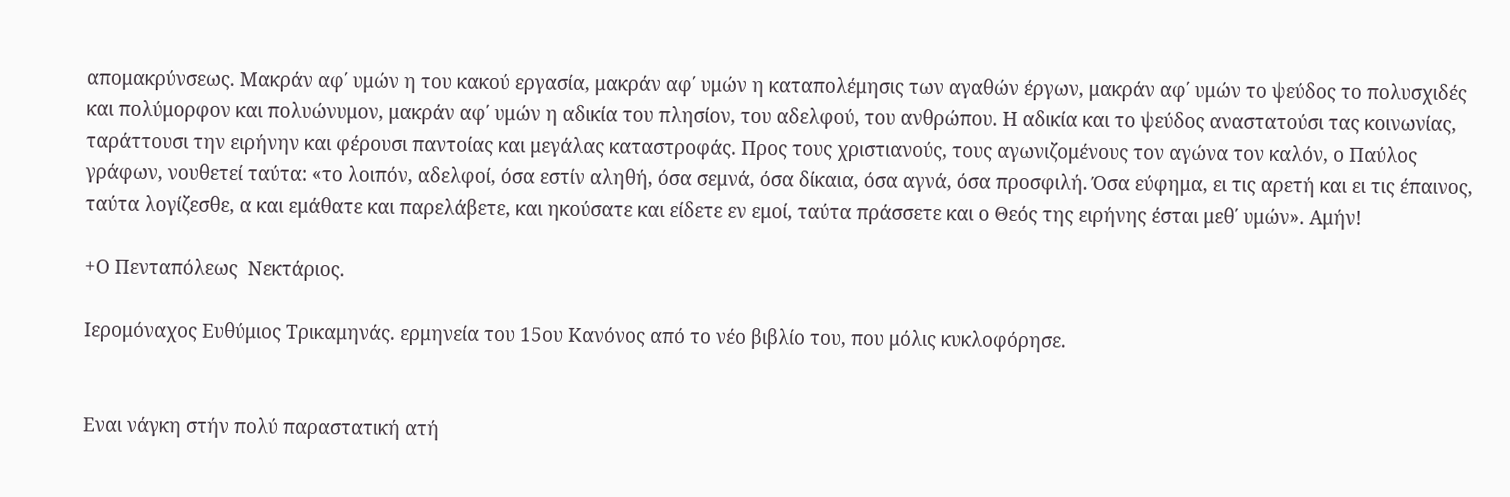απομακρύνσεως. Μακράν αφ΄ υμών η του κακού εργασία, μακράν αφ΄ υμών η καταπολέμησις των αγαθών έργων, μακράν αφ΄ υμών το ψεύδος το πολυσχιδές και πολύμορφον και πολυώνυμον, μακράν αφ΄ υμών η αδικία του πλησίον, του αδελφού, του ανθρώπου. Η αδικία και το ψεύδος αναστατούσι τας κοινωνίας, ταράττουσι την ειρήνην και φέρουσι παντοίας και μεγάλας καταστροφάς. Προς τους χριστιανούς, τους αγωνιζομένους τον αγώνα τον καλόν, ο Παύλος γράφων, νουθετεί ταύτα: «το λοιπόν, αδελφοί, όσα εστίν αληθή, όσα σεμνά, όσα δίκαια, όσα αγνά, όσα προσφιλή. Όσα εύφημα, ει τις αρετή και ει τις έπαινος, ταύτα λογίζεσθε, α και εμάθατε και παρελάβετε, και ηκούσατε και είδετε εν εμοί, ταύτα πράσσετε και ο Θεός της ειρήνης έσται μεθ΄ υμών». Αμήν!

+Ο Πενταπόλεως  Νεκτάριος.

Ιερομόναχος Ευθύμιος Τρικαμηνάς. ερμηνεία του 15ου Κανόνος από το νέο βιβλίο του, που μόλις κυκλοφόρησε.


Εναι νάγκη στήν πολύ παραστατική ατή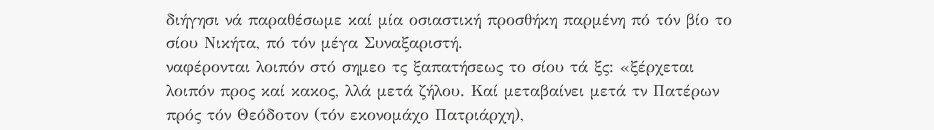διήγησι νά παραθέσωμε καί μία οσιαστική προσθήκη παρμένη πό τόν βίο το σίου Νικήτα, πό τόν μέγα Συναξαριστή.
ναφέρονται λοιπόν στό σημεο τς ξαπατήσεως το σίου τά ξς: «ξέρχεται λοιπόν προς καί κακος, λλά μετά ζήλου. Καί μεταβαίνει μετά τν Πατέρων πρός τόν Θεόδοτον (τόν εκονομάχο Πατριάρχη),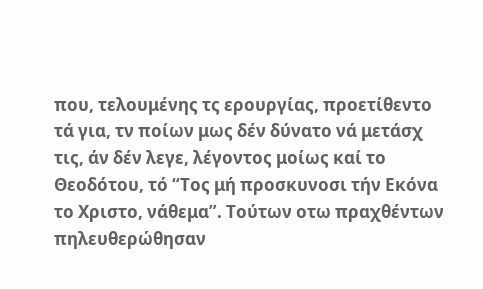που, τελουμένης τς ερουργίας, προετίθεντο τά για, τν ποίων μως δέν δύνατο νά μετάσχ τις, άν δέν λεγε, λέγοντος μοίως καί το Θεοδότου, τό “Τος μή προσκυνοσι τήν Εκόνα το Χριστο, νάθεμα”. Τούτων οτω πραχθέντων πηλευθερώθησαν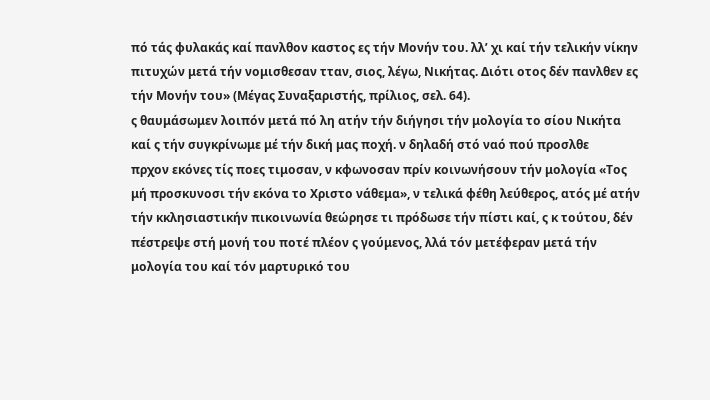πό τάς φυλακάς καί πανλθον καστος ες τήν Μονήν του. λλ’ χι καί τήν τελικήν νίκην πιτυχών μετά τήν νομισθεσαν τταν, σιος, λέγω, Νικήτας. Διότι οτος δέν πανλθεν ες τήν Μονήν του» (Μέγας Συναξαριστής, πρίλιος, σελ. 64).
ς θαυμάσωμεν λοιπόν μετά πό λη ατήν τήν διήγησι τήν μολογία το σίου Νικήτα καί ς τήν συγκρίνωμε μέ τήν δική μας ποχή. ν δηλαδή στό ναό πού προσλθε
πρχον εκόνες τίς ποες τιμοσαν, ν κφωνοσαν πρίν κοινωνήσουν τήν μολογία «Τος μή προσκυνοσι τήν εκόνα το Χριστο νάθεμα», ν τελικά φέθη λεύθερος, ατός μέ ατήν τήν κκλησιαστικήν πικοινωνία θεώρησε τι πρόδωσε τήν πίστι καί, ς κ τούτου, δέν πέστρεψε στή μονή του ποτέ πλέον ς γούμενος, λλά τόν μετέφεραν μετά τήν μολογία του καί τόν μαρτυρικό του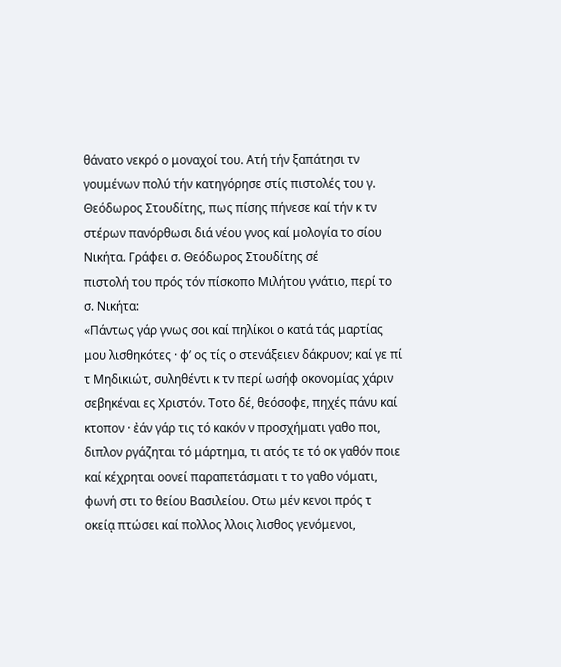θάνατο νεκρό ο μοναχοί του. Ατή τήν ξαπάτησι τν γουμένων πολύ τήν κατηγόρησε στίς πιστολές του γ.
Θεόδωρος Στουδίτης, πως πίσης πήνεσε καί τήν κ τν στέρων πανόρθωσι διά νέου γνος καί μολογία το σίου Νικήτα. Γράφει σ. Θεόδωρος Στουδίτης σέ
πιστολή του πρός τόν πίσκοπο Μιλήτου γνάτιο, περί το σ. Νικήτα:
«Πάντως γάρ γνως σοι καί πηλίκοι ο κατά τάς μαρτίας μου λισθηκότες · φ’ ος τίς ο στενάξειεν δάκρυον; καί γε πί τ Μηδικιώτ, συληθέντι κ τν περί ωσήφ οκονομίας χάριν σεβηκέναι ες Χριστόν. Τοτο δέ, θεόσοφε, πηχές πάνυ καί κτοπον · ἐάν γάρ τις τό κακόν ν προσχήματι γαθο ποι, διπλον ργάζηται τό μάρτημα, τι ατός τε τό οκ γαθόν ποιε καί κέχρηται οονεί παραπετάσματι τ το γαθο νόματι, φωνή στι το θείου Βασιλείου. Οτω μέν κενοι πρός τ οκείᾳ πτώσει καί πολλος λλοις λισθος γενόμενοι,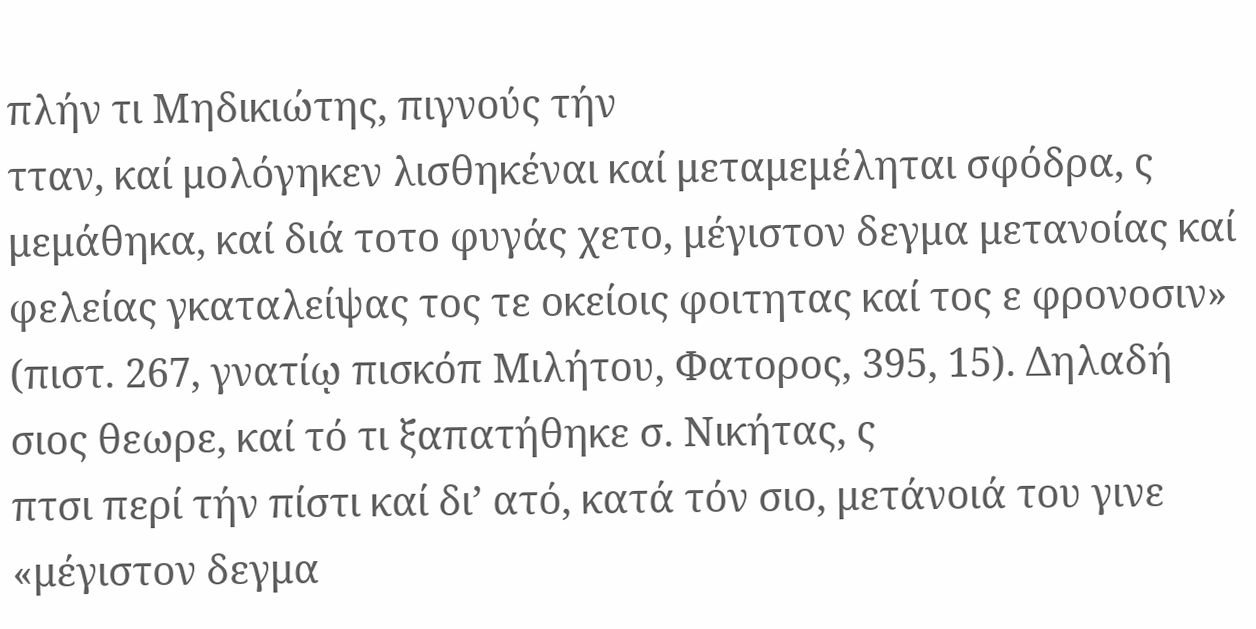πλήν τι Μηδικιώτης, πιγνούς τήν
τταν, καί μολόγηκεν λισθηκέναι καί μεταμεμέληται σφόδρα, ς μεμάθηκα, καί διά τοτο φυγάς χετο, μέγιστον δεγμα μετανοίας καί φελείας γκαταλείψας τος τε οκείοις φοιτητας καί τος ε φρονοσιν» (πιστ. 267, γνατίῳ πισκόπ Μιλήτου, Φατορος, 395, 15). Δηλαδή σιος θεωρε, καί τό τι ξαπατήθηκε σ. Νικήτας, ς
πτσι περί τήν πίστι καί δι’ ατό, κατά τόν σιο, μετάνοιά του γινε «μέγιστον δεγμα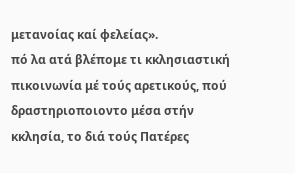μετανοίας καί φελείας».
πό λα ατά βλέπομε τι κκλησιαστική πικοινωνία μέ τούς αρετικούς, πού δραστηριοποιοντο μέσα στήν κκλησία, το διά τούς Πατέρες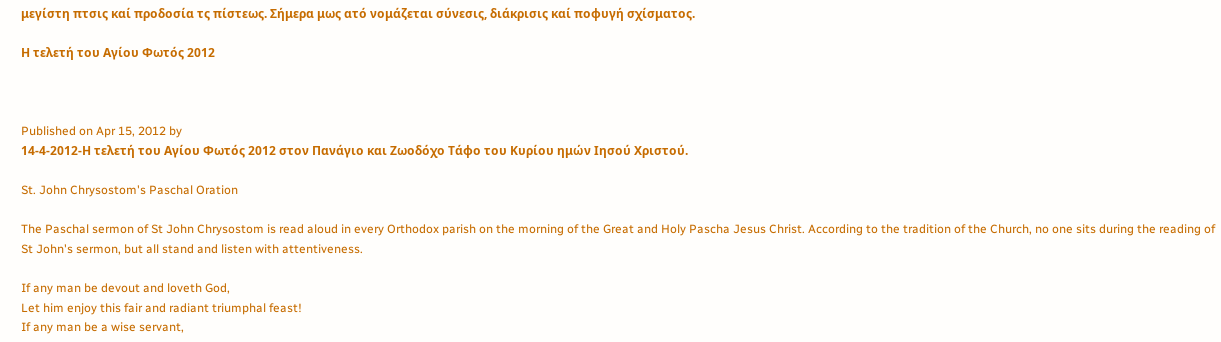μεγίστη πτσις καί προδοσία τς πίστεως. Σήμερα μως ατό νομάζεται σύνεσις, διάκρισις καί ποφυγή σχίσματος.

Η τελετή του Αγίου Φωτός 2012



Published on Apr 15, 2012 by
14-4-2012-Η τελετή του Αγίου Φωτός 2012 στον Πανάγιο και Ζωοδόχο Τάφο του Κυρίου ημών Ιησού Χριστού.

St. John Chrysostom's Paschal Oration

The Paschal sermon of St John Chrysostom is read aloud in every Orthodox parish on the morning of the Great and Holy Pascha Jesus Christ. According to the tradition of the Church, no one sits during the reading of St John's sermon, but all stand and listen with attentiveness.

If any man be devout and loveth God,
Let him enjoy this fair and radiant triumphal feast!
If any man be a wise servant,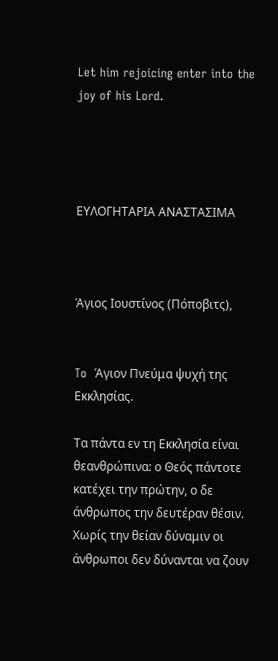Let him rejoicing enter into the joy of his Lord.




ΕΥΛΟΓΗΤΑΡΙΑ ΑΝΑΣΤΑΣΙΜΑ



Άγιος Ιουστίνος (Πόποβιτς),


To  Άγιον Πνεύμα ψυχή της Εκκλησίας.

Τα πάντα εν τη Εκκλησία είναι θεανθρώπινα: ο Θεός πάντοτε κατέχει την πρώτην, ο δε άνθρωπος την δευτέραν θέσιν. Χωρίς την θείαν δύναμιν οι άνθρωποι δεν δύνανται να ζουν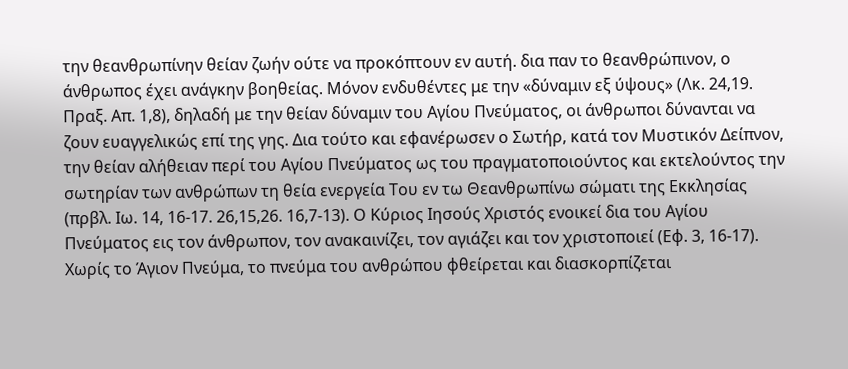την θεανθρωπίνην θείαν ζωήν ούτε να προκόπτουν εν αυτή. δια παν το θεανθρώπινον, ο άνθρωπος έχει ανάγκην βοηθείας. Μόνον ενδυθέντες με την «δύναμιν εξ ύψους» (Λκ. 24,19. Πραξ. Απ. 1,8), δηλαδή με την θείαν δύναμιν του Αγίου Πνεύματος, οι άνθρωποι δύνανται να ζουν ευαγγελικώς επί της γης. Δια τούτο και εφανέρωσεν ο Σωτήρ, κατά τον Μυστικόν Δείπνον, την θείαν αλήθειαν περί του Αγίου Πνεύματος ως του πραγματοποιούντος και εκτελούντος την σωτηρίαν των ανθρώπων τη θεία ενεργεία Του εν τω Θεανθρωπίνω σώματι της Εκκλησίας (πρβλ. Ιω. 14, 16-17. 26,15,26. 16,7-13). Ο Κύριος Ιησούς Χριστός ενοικεί δια του Αγίου Πνεύματος εις τον άνθρωπον, τον ανακαινίζει, τον αγιάζει και τον χριστοποιεί (Εφ. 3, 16-17). Χωρίς το Άγιον Πνεύμα, το πνεύμα του ανθρώπου φθείρεται και διασκορπίζεται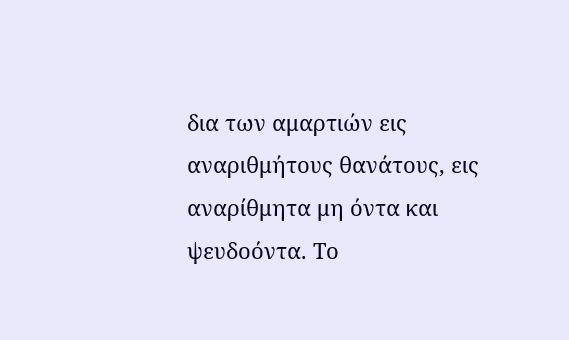δια των αμαρτιών εις αναριθμήτους θανάτους, εις αναρίθμητα μη όντα και ψευδοόντα. Το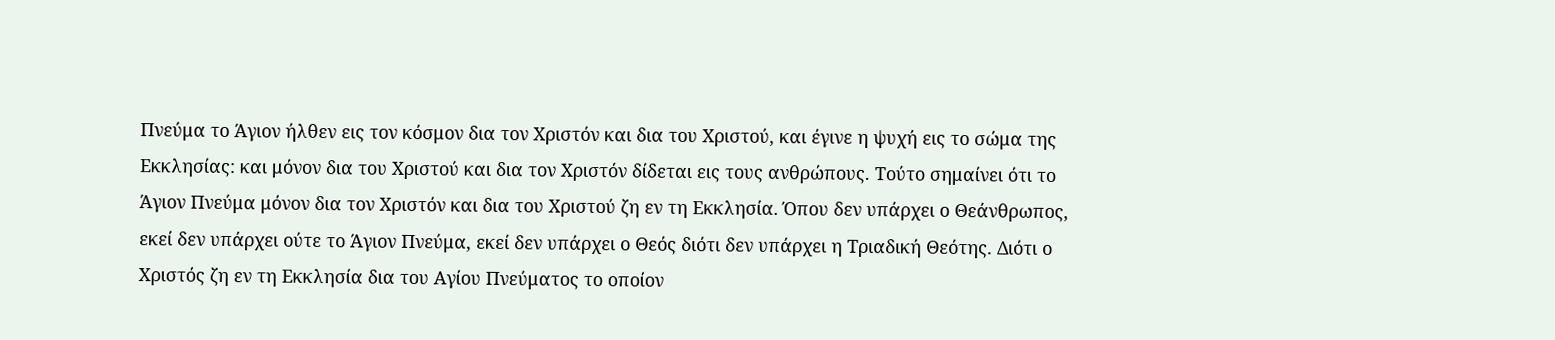Πνεύμα το Άγιον ήλθεν εις τον κόσμον δια τον Χριστόν και δια του Χριστού, και έγινε η ψυχή εις το σώμα της Εκκλησίας: και μόνον δια του Χριστού και δια τον Χριστόν δίδεται εις τους ανθρώπους. Τούτο σημαίνει ότι το Άγιον Πνεύμα μόνον δια τον Χριστόν και δια του Χριστού ζη εν τη Εκκλησία. Όπου δεν υπάρχει ο Θεάνθρωπος, εκεί δεν υπάρχει ούτε το Άγιον Πνεύμα, εκεί δεν υπάρχει ο Θεός διότι δεν υπάρχει η Τριαδική Θεότης. Διότι ο Χριστός ζη εν τη Εκκλησία δια του Αγίου Πνεύματος το οποίον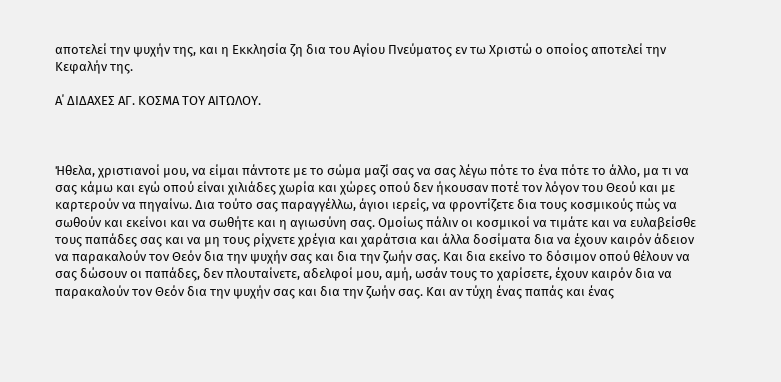αποτελεί την ψυχήν της, και η Εκκλησία ζη δια του Αγίου Πνεύματος εν τω Χριστώ ο οποίος αποτελεί την Κεφαλήν της.

Α΄ ΔΙΔΑΧΕΣ ΑΓ. ΚΟΣΜΑ ΤΟΥ ΑΙΤΩΛΟΥ.



Ήθελα, χριστιανοί μου, να είμαι πάντοτε με το σώμα μαζί σας να σας λέγω πότε το ένα πότε το άλλο, μα τι να σας κάμω και εγώ οπού είναι χιλιάδες χωρία και χώρες οπού δεν ήκουσαν ποτέ τον λόγον του Θεού και με καρτερούν να πηγαίνω. Δια τούτο σας παραγγέλλω, άγιοι ιερείς, να φροντίζετε δια τους κοσμικούς πώς να σωθούν και εκείνοι και να σωθήτε και η αγιωσύνη σας. Ομοίως πάλιν οι κοσμικοί να τιμάτε και να ευλαβείσθε τους παπάδες σας και να μη τους ρίχνετε χρέγια και χαράτσια και άλλα δοσίματα δια να έχουν καιρόν άδειον να παρακαλούν τον Θεόν δια την ψυχήν σας και δια την ζωήν σας. Και δια εκείνο το δόσιμον οπού θέλουν να σας δώσουν οι παπάδες, δεν πλουταίνετε, αδελφοί μου, αμή, ωσάν τους το χαρίσετε, έχουν καιρόν δια να παρακαλούν τον Θεόν δια την ψυχήν σας και δια την ζωήν σας. Και αν τύχη ένας παπάς και ένας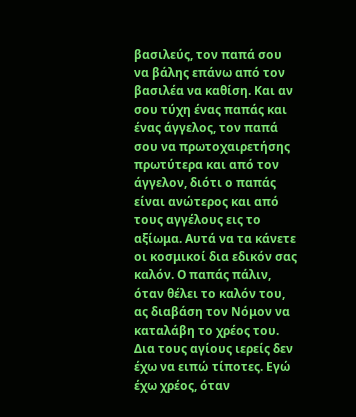βασιλεύς, τον παπά σου να βάλης επάνω από τον βασιλέα να καθίση. Και αν σου τύχη ένας παπάς και ένας άγγελος, τον παπά σου να πρωτοχαιρετήσης πρωτύτερα και από τον άγγελον, διότι ο παπάς είναι ανώτερος και από τους αγγέλους εις το αξίωμα. Αυτά να τα κάνετε οι κοσμικοί δια εδικόν σας καλόν. Ο παπάς πάλιν, όταν θέλει το καλόν του, ας διαβάση τον Νόμον να καταλάβη το χρέος του. Δια τους αγίους ιερείς δεν έχω να ειπώ τίποτες. Εγώ έχω χρέος, όταν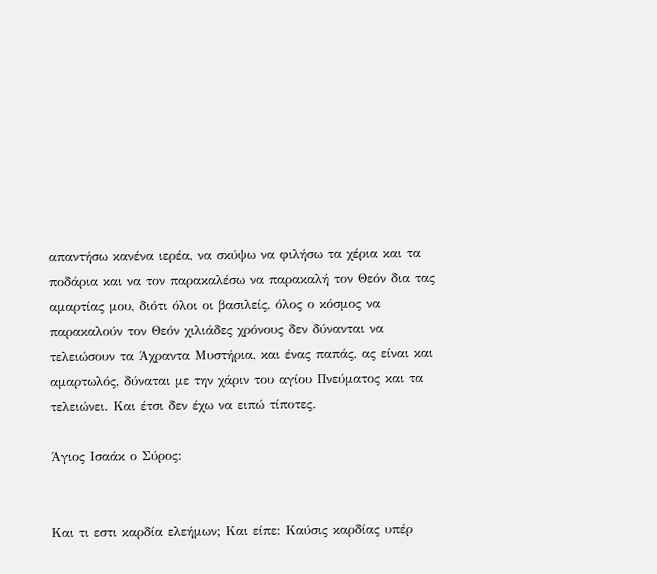απαντήσω κανένα ιερέα, να σκύψω να φιλήσω τα χέρια και τα ποδάρια και να τον παρακαλέσω να παρακαλή τον Θεόν δια τας αμαρτίας μου, διότι όλοι οι βασιλείς, όλος ο κόσμος να παρακαλούν τον Θεόν χιλιάδες χρόνους δεν δύνανται να τελειώσουν τα Άχραντα Μυστήρια, και ένας παπάς, ας είναι και αμαρτωλός, δύναται με την χάριν του αγίου Πνεύματος και τα τελειώνει. Και έτσι δεν έχω να ειπώ τίποτες.

Άγιος Ισαάκ ο Σύρος:


Kαι τι εστι καρδία ελεήμων; Και είπε: Καύσις καρδίας υπέρ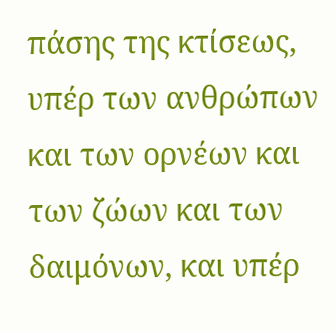πάσης της κτίσεως, υπέρ των ανθρώπων και των ορνέων και των ζώων και των δαιμόνων, και υπέρ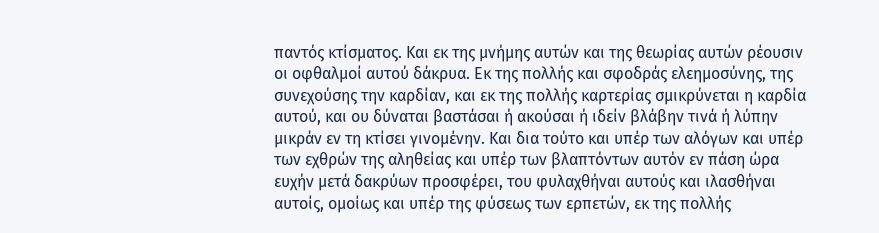παντός κτίσματος. Και εκ της μνήμης αυτών και της θεωρίας αυτών ρέουσιν οι οφθαλμοί αυτού δάκρυα. Εκ της πολλής και σφοδράς ελεημοσύνης, της συνεχούσης την καρδίαν, και εκ της πολλής καρτερίας σμικρύνεται η καρδία αυτού, και ου δύναται βαστάσαι ή ακούσαι ή ιδείν βλάβην τινά ή λύπην μικράν εν τη κτίσει γινομένην. Και δια τούτο και υπέρ των αλόγων και υπέρ των εχθρών της αληθείας και υπέρ των βλαπτόντων αυτόν εν πάση ώρα ευχήν μετά δακρύων προσφέρει, του φυλαχθήναι αυτούς και ιλασθήναι αυτοίς, ομοίως και υπέρ της φύσεως των ερπετών, εκ της πολλής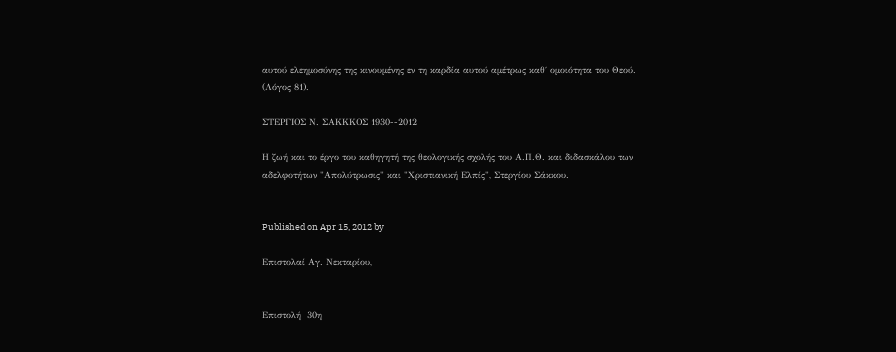αυτού ελεημοσύνης της κινουμένης εν τη καρδία αυτού αμέτρως καθ΄ ομοιότητα του Θεού.
(Λόγος 81).

ΣΤΕΡΓΙΟΣ Ν. ΣΑΚΚΚΟΣ 1930--2012

Η ζωή και το έργο του καθηγητή της θεολογικής σχολής του Α.Π.Θ. και διδασκάλου των αδελφοτήτων "Απολύτρωσις" και "Χριστιανική Ελπίς", Στεργίου Σάκκου.


Published on Apr 15, 2012 by

Επιστολαί Αγ. Νεκταρίου,


Επιστολή  30η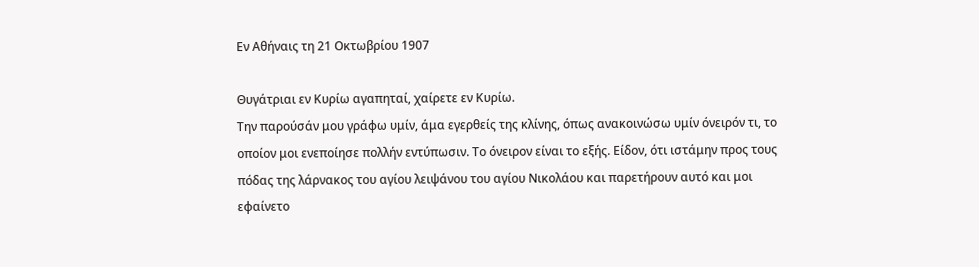Εν Αθήναις τη 21 Οκτωβρίου 1907

Θυγάτριαι εν Κυρίω αγαπηταί, χαίρετε εν Κυρίω.
Την παρούσάν μου γράφω υμίν, άμα εγερθείς της κλίνης, όπως ανακοινώσω υμίν όνειρόν τι, το οποίον μοι ενεποίησε πολλήν εντύπωσιν. Το όνειρον είναι το εξής. Είδον, ότι ιστάμην προς τους πόδας της λάρνακος του αγίου λειψάνου του αγίου Νικολάου και παρετήρουν αυτό και μοι εφαίνετο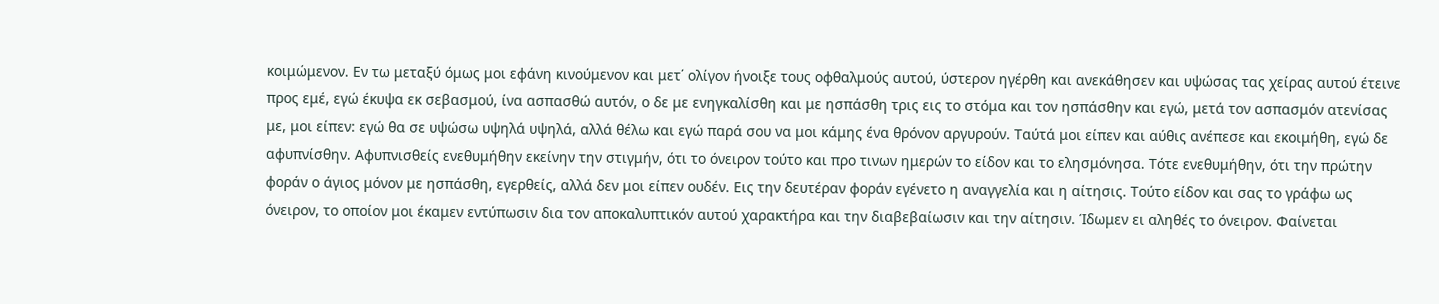κοιμώμενον. Εν τω μεταξύ όμως μοι εφάνη κινούμενον και μετ΄ ολίγον ήνοιξε τους οφθαλμούς αυτού, ύστερον ηγέρθη και ανεκάθησεν και υψώσας τας χείρας αυτού έτεινε προς εμέ, εγώ έκυψα εκ σεβασμού, ίνα ασπασθώ αυτόν, ο δε με ενηγκαλίσθη και με ησπάσθη τρις εις το στόμα και τον ησπάσθην και εγώ, μετά τον ασπασμόν ατενίσας με, μοι είπεν: εγώ θα σε υψώσω υψηλά υψηλά, αλλά θέλω και εγώ παρά σου να μοι κάμης ένα θρόνον αργυρούν. Ταύτά μοι είπεν και αύθις ανέπεσε και εκοιμήθη, εγώ δε αφυπνίσθην. Αφυπνισθείς ενεθυμήθην εκείνην την στιγμήν, ότι το όνειρον τούτο και προ τινων ημερών το είδον και το ελησμόνησα. Τότε ενεθυμήθην, ότι την πρώτην φοράν ο άγιος μόνον με ησπάσθη, εγερθείς, αλλά δεν μοι είπεν ουδέν. Εις την δευτέραν φοράν εγένετο η αναγγελία και η αίτησις. Τούτο είδον και σας το γράφω ως όνειρον, το οποίον μοι έκαμεν εντύπωσιν δια τον αποκαλυπτικόν αυτού χαρακτήρα και την διαβεβαίωσιν και την αίτησιν. Ίδωμεν ει αληθές το όνειρον. Φαίνεται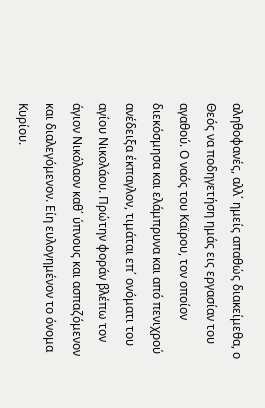αληθοφανές, αλλ΄ ημείς απαθώς διακείμεθα, ο Θεός να ποδηγετήση ημάς εις εργασίαν του αγαθού. Ο ναός του Καϊρου, τον οποίον διεκόσμησα και ελάμπρυνα και από πενιχρού ανέδειξα έκπαγλον, τιμάται επ΄ ονόματι του αγίου Νικολάου. Πρώτην φοράν βλέπω τον άγιον Νικόλαον καθ΄ ύπνους και ασπαζόμενον και διαλεγόμενον. Είη ευλογημένον το όνομα Κυρίου.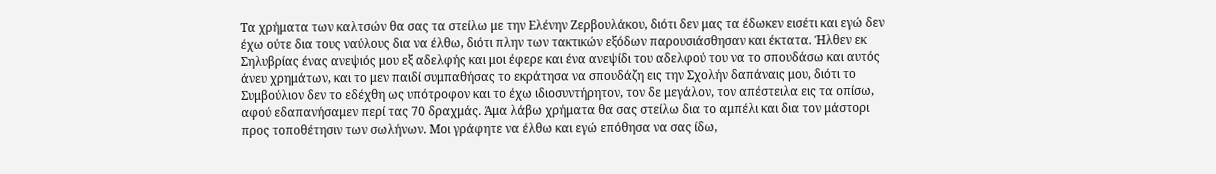Τα χρήματα των καλτσών θα σας τα στείλω με την Ελένην Ζερβουλάκου, διότι δεν μας τα έδωκεν εισέτι και εγώ δεν έχω ούτε δια τους ναύλους δια να έλθω, διότι πλην των τακτικών εξόδων παρουσιάσθησαν και έκτατα. Ήλθεν εκ Σηλυβρίας ένας ανεψιός μου εξ αδελφής και μοι έφερε και ένα ανεψίδι του αδελφού του να το σπουδάσω και αυτός άνευ χρημάτων, και το μεν παιδί συμπαθήσας το εκράτησα να σπουδάζη εις την Σχολήν δαπάναις μου, διότι το Συμβούλιον δεν το εδέχθη ως υπότροφον και το έχω ιδιοσυντήρητον, τον δε μεγάλον, τον απέστειλα εις τα οπίσω, αφού εδαπανήσαμεν περί τας 70 δραχμάς. Άμα λάβω χρήματα θα σας στείλω δια το αμπέλι και δια τον μάστορι προς τοποθέτησιν των σωλήνων. Μοι γράφητε να έλθω και εγώ επόθησα να σας ίδω,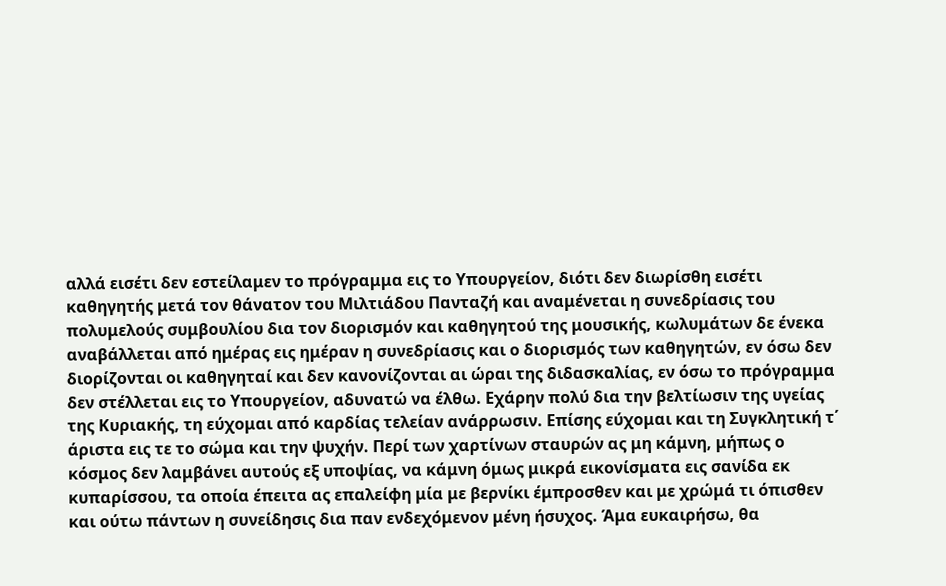αλλά εισέτι δεν εστείλαμεν το πρόγραμμα εις το Υπουργείον, διότι δεν διωρίσθη εισέτι καθηγητής μετά τον θάνατον του Μιλτιάδου Πανταζή και αναμένεται η συνεδρίασις του πολυμελούς συμβουλίου δια τον διορισμόν και καθηγητού της μουσικής, κωλυμάτων δε ένεκα αναβάλλεται από ημέρας εις ημέραν η συνεδρίασις και ο διορισμός των καθηγητών, εν όσω δεν διορίζονται οι καθηγηταί και δεν κανονίζονται αι ώραι της διδασκαλίας, εν όσω το πρόγραμμα δεν στέλλεται εις το Υπουργείον, αδυνατώ να έλθω. Εχάρην πολύ δια την βελτίωσιν της υγείας της Κυριακής, τη εύχομαι από καρδίας τελείαν ανάρρωσιν. Επίσης εύχομαι και τη Συγκλητική τ΄ άριστα εις τε το σώμα και την ψυχήν. Περί των χαρτίνων σταυρών ας μη κάμνη, μήπως ο κόσμος δεν λαμβάνει αυτούς εξ υποψίας, να κάμνη όμως μικρά εικονίσματα εις σανίδα εκ κυπαρίσσου, τα οποία έπειτα ας επαλείφη μία με βερνίκι έμπροσθεν και με χρώμά τι όπισθεν και ούτω πάντων η συνείδησις δια παν ενδεχόμενον μένη ήσυχος. Άμα ευκαιρήσω, θα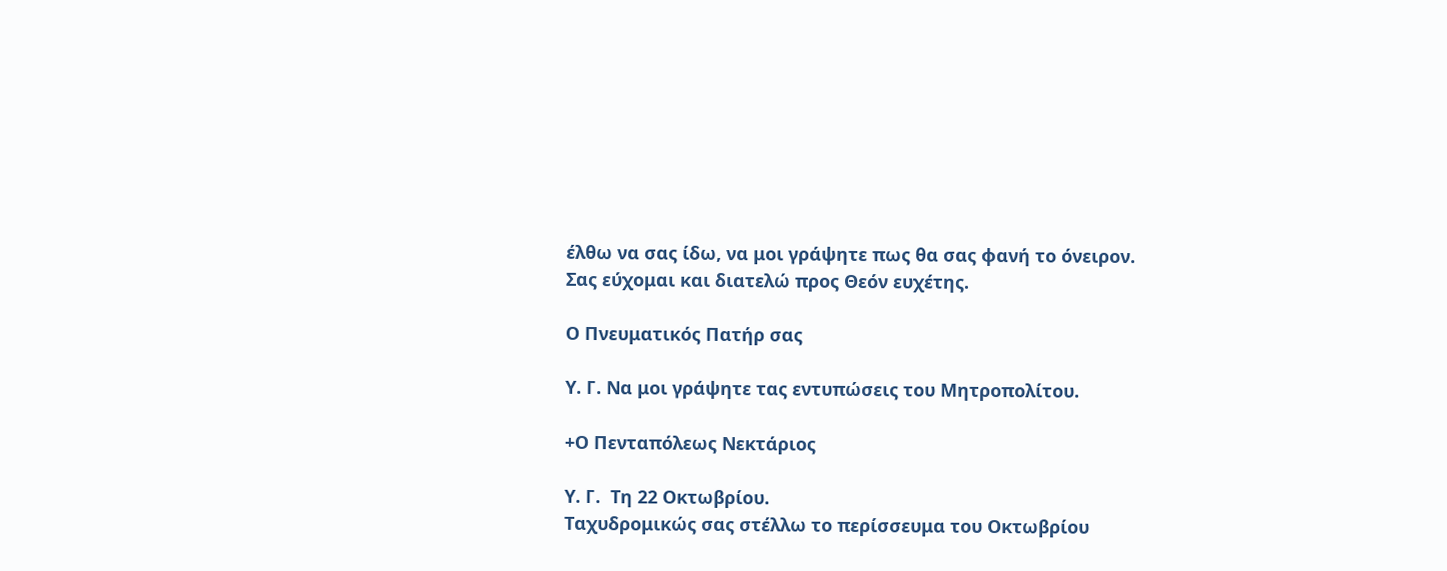έλθω να σας ίδω, να μοι γράψητε πως θα σας φανή το όνειρον.                                                                                                              Σας εύχομαι και διατελώ προς Θεόν ευχέτης.

Ο Πνευματικός Πατήρ σας

Υ. Γ. Να μοι γράψητε τας εντυπώσεις του Μητροπολίτου.

+Ο Πενταπόλεως Νεκτάριος

Υ. Γ.  Τη 22 Οκτωβρίου.
Ταχυδρομικώς σας στέλλω το περίσσευμα του Οκτωβρίου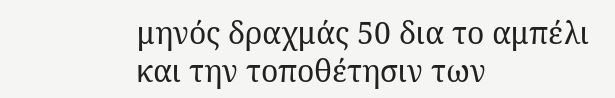μηνός δραχμάς 50 δια το αμπέλι και την τοποθέτησιν των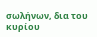σωλήνων, δια του κυρίου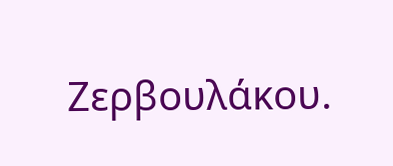Ζερβουλάκου.